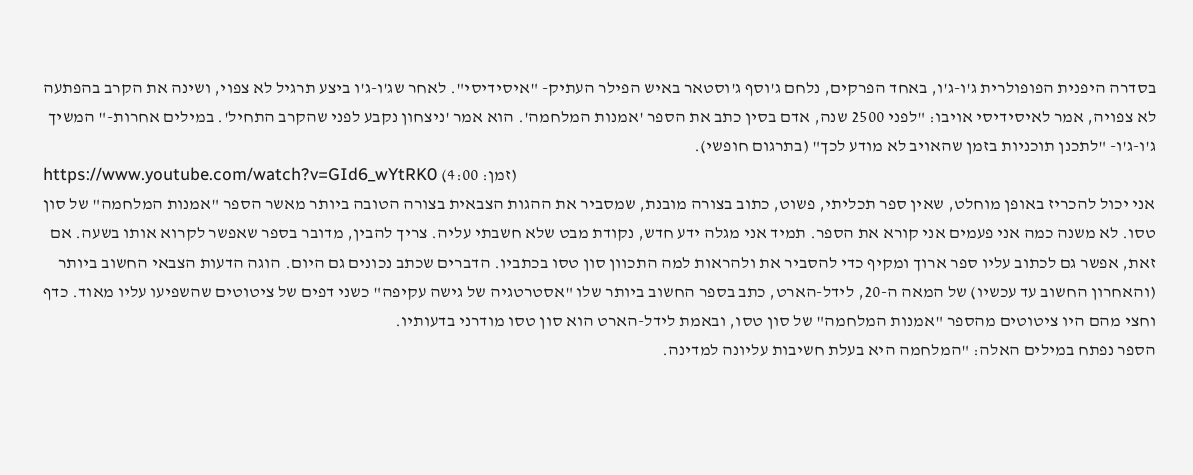בסדרה היפנית הפופולרית ג'ו-ג'ו, באחד הפרקים, נלחם ג'וסף ג'וסטאר באיש הפילר העתיק- "איסידיסי". לאחר שג'ו-ג'ו ביצע תרגיל לא צפוי, ושינה את הקרב בהפתעה לא צפויה, אמר לאיסידיסי אויבו: "לפני 2500 שנה, אדם בסין כתב את הספר 'אמנות המלחמה'. הוא אמר 'ניצחון נקבע לפני שהקרב התחיל'. במילים אחרות-" המשיך ג'ו-ג'ו- "לתכנן תוכניות בזמן שהאויב לא מודע לכך" (בתרגום חופשי).
https://www.youtube.com/watch?v=GId6_wYtRK0 (זמן: 4:00)
אני יכול להכריז באופן מוחלט, שאין ספר תכליתי, פשוט, כתוב בצורה מובנת, שמסביר את ההגות הצבאית בצורה הטובה ביותר מאשר הספר "אמנות המלחמה" של סון טסו. לא משנה כמה אני פעמים אני קורא את הספר. תמיד אני מגלה ידע חדש, נקודת מבט שלא חשבתי עליה. צריך להבין, מדובר בספר שאפשר לקרוא אותו בשעה. אם זאת, אפשר גם לכתוב עליו ספר ארוך ומקיף כדי להסביר את ולהראות למה התכוון סון טסו בכתביו. הדברים שכתב נכונים גם היום. הוגה הדעות הצבאי החשוב ביותר (והאחרון החשוב עד עכשיו) של המאה ה-20, לידל-הארט, כתב בספר החשוב ביותר שלו "אסטרטגיה של גישה עקיפה" כשני דפים של ציטוטים שהשפיעו עליו מאוד. כדף וחצי מהם היו ציטוטים מהספר "אמנות המלחמה" של סון טסו, ובאמת לידל-הארט הוא סון טסו מודרני בדעותיו.
הספר נפתח במילים האלה: "המלחמה היא בעלת חשיבות עליונה למדינה.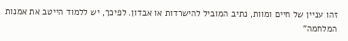זהו עניין של חיים ומוות, נתיב המוביל להישרדות או אבדון. לפיכך, יש ללמוד הייטב את אמנות המלחמה"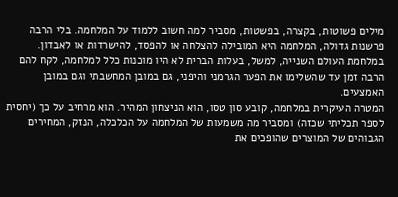מילים פשוטות, בקצרה, בפשטות, מסביר למה חשוב ללמוד על המלחמה. בלי הרבה פרשנות גדולה, המלחמה היא המובילה להצלחה או להפסד, להישרדות או לאבדון. במלחמת העולם השנייה, למשל, בעלות הברית לא היו מוכנות כלל למלחמה, לקח להם הרבה זמן עד שהשלימו את הפער הגרמני והיפני, גם במובן המחשבתי וגם במובן האמצעים.
המטרה העיקרית במלחמה, קובע סון טסו, הוא הניצחון המהיר. הוא מרחיב על כך (יחסית לספר תכליתי שכזה) ומסביר מה משמעות של המלחמה על הכלכלה, הנזק, המחירים הגבוהים של המוצרים שהופכים את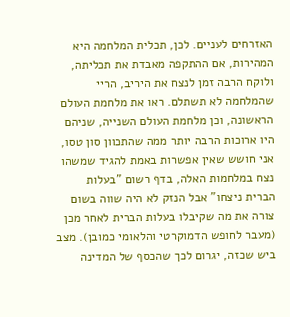האזרחים לעניים. לכן, תכלית המלחמה היא המהירות, אם ההתקפה מאבדת את תכליתה, ולוקח הרבה זמן לנצח את היריב, הריי שהמלחמה לא תשתלם. ראו את מלחמת העולם הראשונה, וכן מלחמת העולם השנייה, שניהם היו ארוכות הרבה יותר ממה שהתכוון סון טסו, אני חושש שאין אפשרות באמת להגיד שמשהו נצח במלחמות האלה, בדף רשום "בעלות הברית ניצחו" אבל הנזק לא היה שווה בשום צורה את מה שקיבלו בעלות הברית לאחר מכן (מעבר לחופש הדמוקרטי והלאומי כמובן). מצב ביש שכזה, יגרום לכך שהכסף של המדינה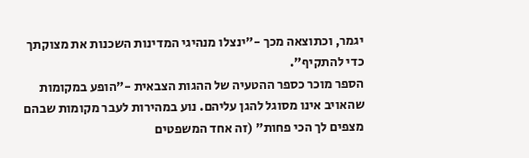יגמר, וכתוצאה מכך -"ינצלו מנהיגי המדינות השכנות את מצוקתך כדי להתקיף".
הספר מוכר כספר ההטעיה של ההגות הצבאית -"הופע במקומות שהאויב אינו מסוגל להגן עליהם. נוע במהירות לעבר מקומות שבהם מצפים לך הכי פחות" (זה אחד המשפטים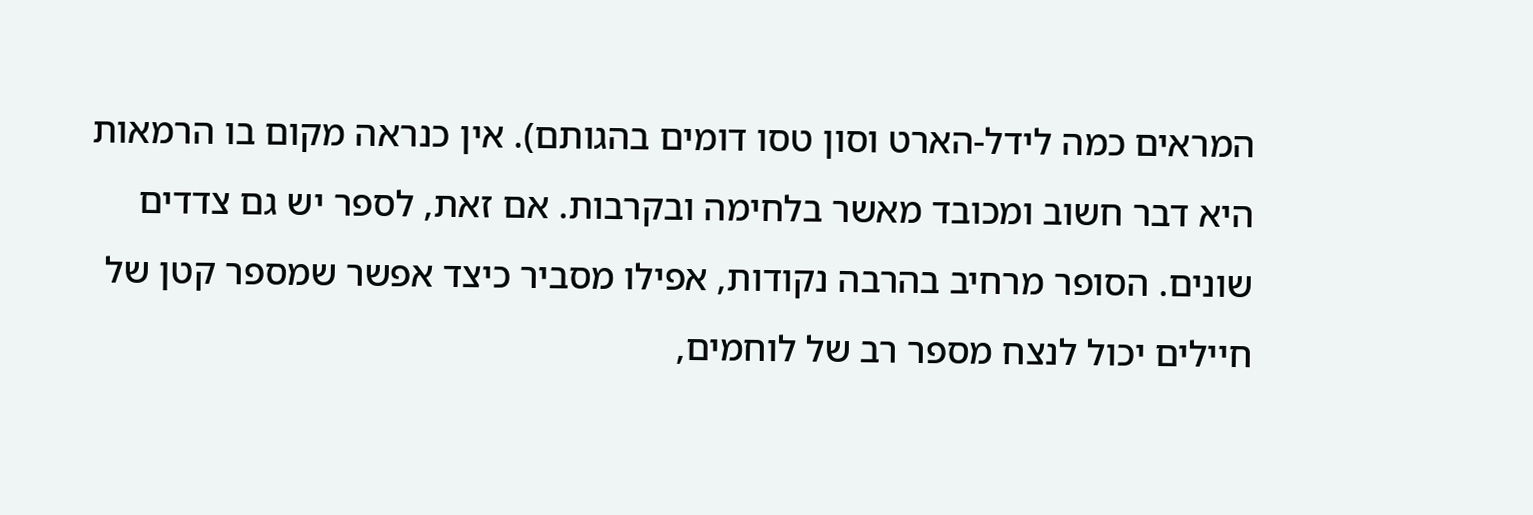המראים כמה לידל-הארט וסון טסו דומים בהגותם). אין כנראה מקום בו הרמאות היא דבר חשוב ומכובד מאשר בלחימה ובקרבות. אם זאת, לספר יש גם צדדים שונים. הסופר מרחיב בהרבה נקודות, אפילו מסביר כיצד אפשר שמספר קטן של חיילים יכול לנצח מספר רב של לוחמים,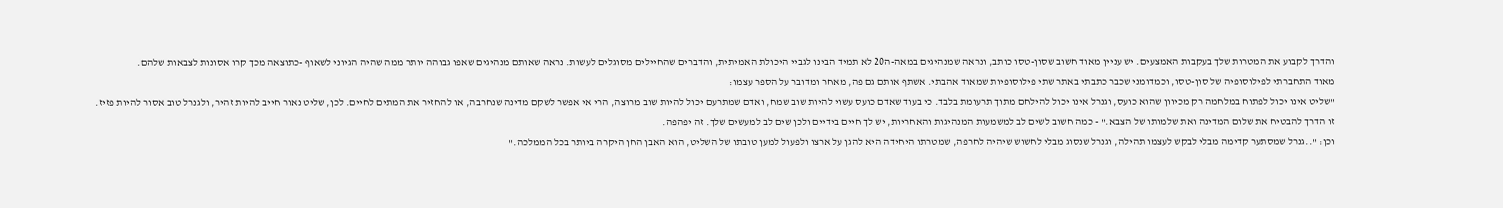והדרך לקבוע את המטרות שלך בעקבות האמצעים. יש עניין מאוד חשוב שסון-טסו כותב, ונראה שמנהיגים במאה-ה20 לא תמיד הבינו לגביי היכולת האמיתית, והדברים שהחיילים מסוגלים לעשות. נראה שאותם מנהיגים שאפו גבוהה יותר ממה שהיה הגיוני לשאוף -כתוצאה מכך קרו אסונות לצבאות שלהם.
מאוד התחברתי לפילוסופיה של סון-טסו, וכמדומני שכבר כתבתי באתר שתי פילוסופיות שמאוד אהבתי. אשתף אותם גם פה, מאחר ומדובר על הספר עצמו:
"שליט אינו יכול לפתוח במלחמה רק מכיוון שהוא כועס, וגנרל אינו יכול להילחם מתוך תרעומת בלבד. כי בעוד שאדם כועס עשוי להיות שוב שמח, ואדם שמתרעם יכול להיות שוב מרוצה, הרי אי אפשר לשקם מדינה שנחרבה, או להחזיר את המתים לחיים. לכן, שליט נאור חייב להיות זהיר, ולגנרל טוב אסור להיות פזיז. זו הדרך להבטיח את שלום המדינה ואת שלמותו של הצבא." - כמה חשוב לשים לב למשמעות המנהיגות והאחריות, יש לך חיים בידיים ולכן שים לב למעשים שלך. זה יפהפה.
וכן: "..גנרל שמסתער קדימה מבלי לבקש לעצמו תהילה, וגנרל שנסוג מבלי לחשוש שיהיה לחרפה, שמטרתו היחידה היא להגן על ארצו ולפעול למען טובתו של השליט, הוא האבן החן היקרה ביותר בכל הממלכה."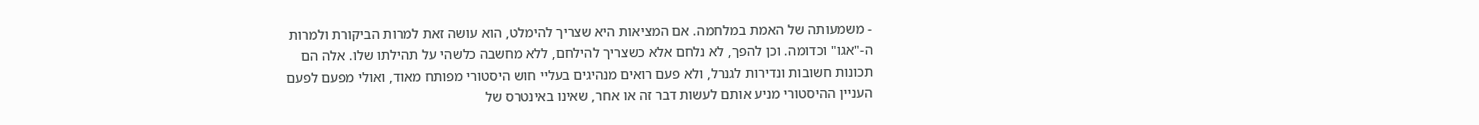- משמעותה של האמת במלחמה. אם המציאות היא שצריך להימלט, הוא עושה זאת למרות הביקורת ולמרות ה-"אגו" וכדומה. וכן להפך, לא נלחם אלא כשצריך להילחם, ללא מחשבה כלשהי על תהילתו שלו. אלה הם תכונות חשובות ונדירות לגנרל, ולא פעם רואים מנהיגים בעליי חוש היסטורי מפותח מאוד, ואולי מפעם לפעם העניין ההיסטורי מניע אותם לעשות דבר זה או אחר, שאינו באינטרס של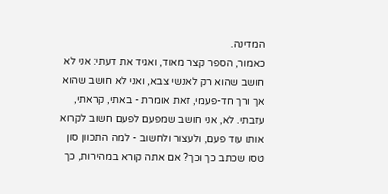המדינה.
כאמור, הספר קצר מאוד, ואגיד את דעתי: אני לא חושב שהוא רק לאנשי צבא, ואני לא חושב שהוא אך ורך חד-פעמי, זאת אומרת - באתי, קראתי, עזבתי. לא, אני חושב שמפעם לפעם חשוב לקרוא אותו עוד פעם, ולעצור ולחשוב - למה התכוון סון טסו שכתב כך וכך? אם אתה קורא במהירות, כך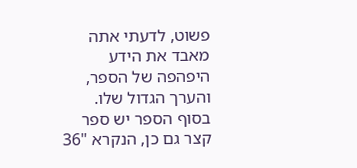פשוט, לדעתי אתה מאבד את הידע היפהפה של הספר, והערך הגדול שלו. בסוף הספר יש ספר קצר גם כן, הנקרא "36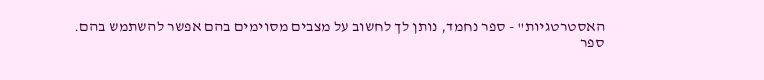האסטרטגיות" - ספר נחמד, נותן לך לחשוב על מצבים מסוימים בהם אפשר להשתמש בהם.
ספר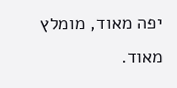יפה מאוד, מומלץ מאוד.